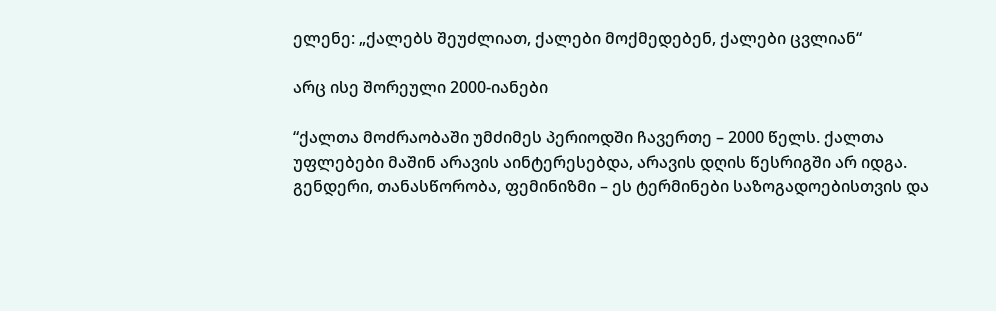ელენე: „ქალებს შეუძლიათ, ქალები მოქმედებენ, ქალები ცვლიან“

არც ისე შორეული 2000-იანები

“ქალთა მოძრაობაში უმძიმეს პერიოდში ჩავერთე – 2000 წელს. ქალთა უფლებები მაშინ არავის აინტერესებდა, არავის დღის წესრიგში არ იდგა. გენდერი, თანასწორობა, ფემინიზმი – ეს ტერმინები საზოგადოებისთვის და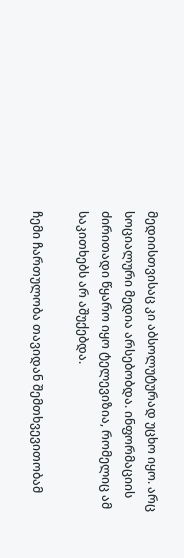მედიისთვისაც კი აბსოლუტურად უცხო იყო. არც სოციალური მედია არსებობდა. ინფორმაციის ძირითადი წყარო იყო ტელევიზია, რომელიც ამ საკითხებს არ აშუქებდა.

ჩემი ჩართულობა თავიდან შემთხვევითობამ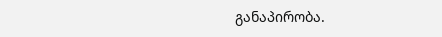განაპირობა.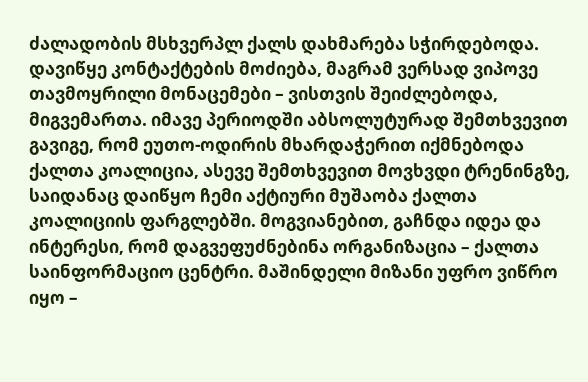ძალადობის მსხვერპლ ქალს დახმარება სჭირდებოდა. დავიწყე კონტაქტების მოძიება, მაგრამ ვერსად ვიპოვე თავმოყრილი მონაცემები – ვისთვის შეიძლებოდა, მიგვემართა. იმავე პერიოდში აბსოლუტურად შემთხვევით გავიგე, რომ ეუთო-ოდირის მხარდაჭერით იქმნებოდა ქალთა კოალიცია, ასევე შემთხვევით მოვხვდი ტრენინგზე, საიდანაც დაიწყო ჩემი აქტიური მუშაობა ქალთა კოალიციის ფარგლებში. მოგვიანებით, გაჩნდა იდეა და ინტერესი, რომ დაგვეფუძნებინა ორგანიზაცია – ქალთა საინფორმაციო ცენტრი. მაშინდელი მიზანი უფრო ვიწრო იყო –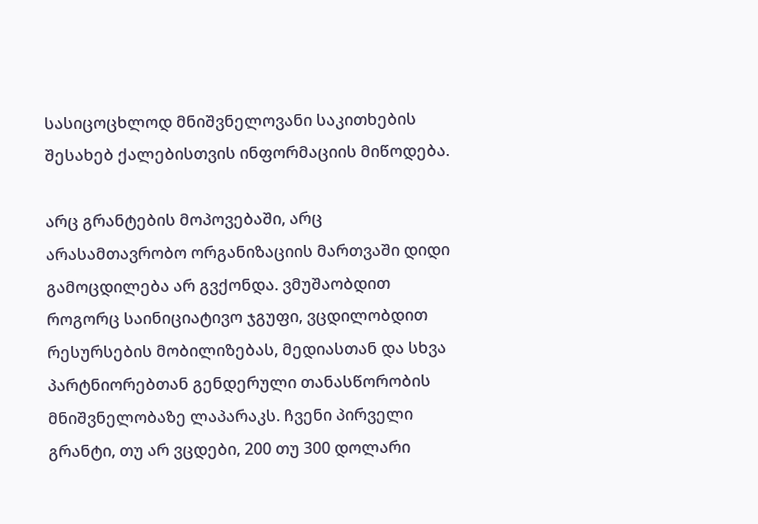სასიცოცხლოდ მნიშვნელოვანი საკითხების შესახებ ქალებისთვის ინფორმაციის მიწოდება.

არც გრანტების მოპოვებაში, არც არასამთავრობო ორგანიზაციის მართვაში დიდი გამოცდილება არ გვქონდა. ვმუშაობდით როგორც საინიციატივო ჯგუფი, ვცდილობდით რესურსების მობილიზებას, მედიასთან და სხვა პარტნიორებთან გენდერული თანასწორობის მნიშვნელობაზე ლაპარაკს. ჩვენი პირველი გრანტი, თუ არ ვცდები, 200 თუ 300 დოლარი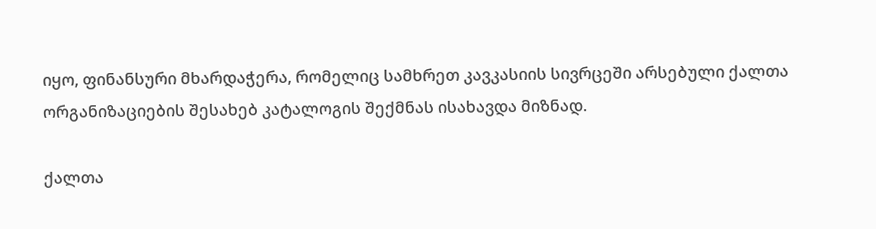იყო, ფინანსური მხარდაჭერა, რომელიც სამხრეთ კავკასიის სივრცეში არსებული ქალთა ორგანიზაციების შესახებ კატალოგის შექმნას ისახავდა მიზნად.

ქალთა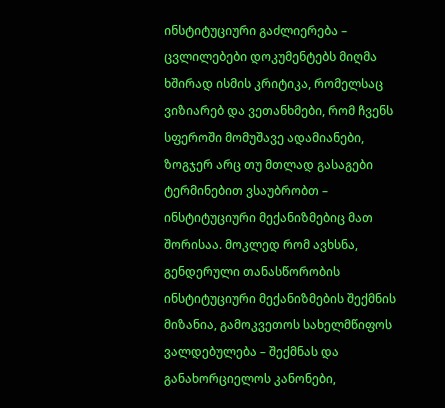ინსტიტუციური გაძლიერება – ცვლილებები დოკუმენტებს მიღმა
ხშირად ისმის კრიტიკა, რომელსაც ვიზიარებ და ვეთანხმები, რომ ჩვენს სფეროში მომუშავე ადამიანები, ზოგჯერ არც თუ მთლად გასაგები ტერმინებით ვსაუბრობთ – ინსტიტუციური მექანიზმებიც მათ შორისაა. მოკლედ რომ ავხსნა, გენდერული თანასწორობის ინსტიტუციური მექანიზმების შექმნის მიზანია, გამოკვეთოს სახელმწიფოს ვალდებულება – შექმნას და განახორციელოს კანონები,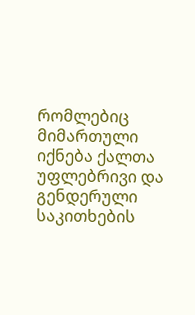რომლებიც მიმართული იქნება ქალთა უფლებრივი და გენდერული საკითხების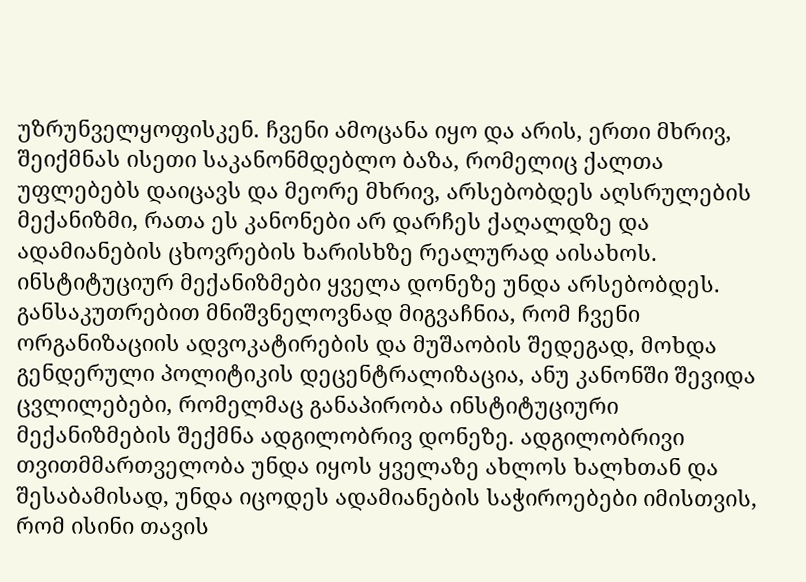უზრუნველყოფისკენ. ჩვენი ამოცანა იყო და არის, ერთი მხრივ, შეიქმნას ისეთი საკანონმდებლო ბაზა, რომელიც ქალთა უფლებებს დაიცავს და მეორე მხრივ, არსებობდეს აღსრულების მექანიზმი, რათა ეს კანონები არ დარჩეს ქაღალდზე და ადამიანების ცხოვრების ხარისხზე რეალურად აისახოს.
ინსტიტუციურ მექანიზმები ყველა დონეზე უნდა არსებობდეს. განსაკუთრებით მნიშვნელოვნად მიგვაჩნია, რომ ჩვენი ორგანიზაციის ადვოკატირების და მუშაობის შედეგად, მოხდა გენდერული პოლიტიკის დეცენტრალიზაცია, ანუ კანონში შევიდა ცვლილებები, რომელმაც განაპირობა ინსტიტუციური მექანიზმების შექმნა ადგილობრივ დონეზე. ადგილობრივი თვითმმართველობა უნდა იყოს ყველაზე ახლოს ხალხთან და შესაბამისად, უნდა იცოდეს ადამიანების საჭიროებები იმისთვის, რომ ისინი თავის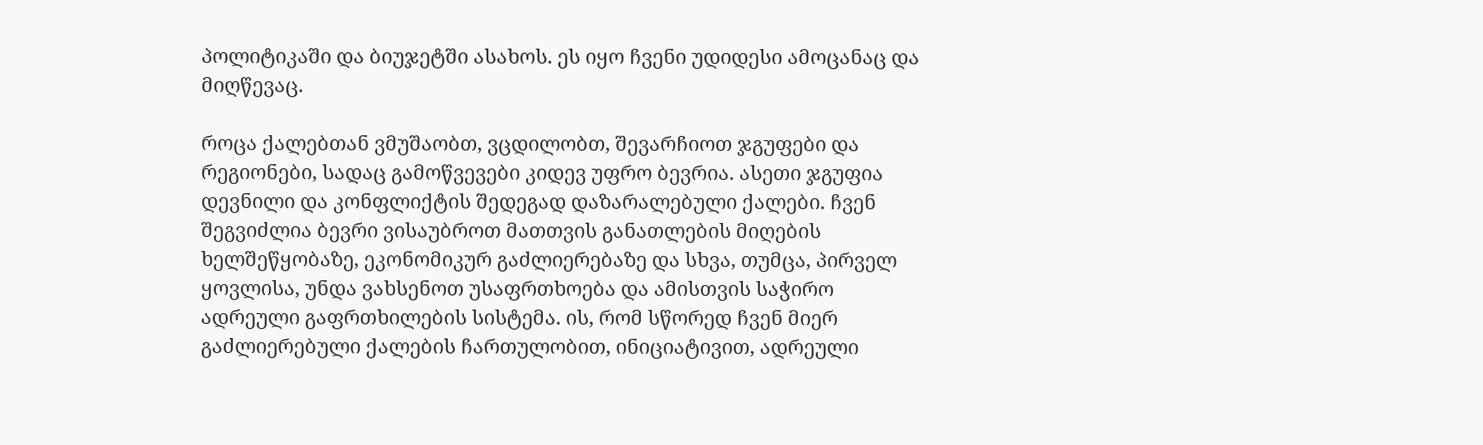პოლიტიკაში და ბიუჯეტში ასახოს. ეს იყო ჩვენი უდიდესი ამოცანაც და მიღწევაც.

როცა ქალებთან ვმუშაობთ, ვცდილობთ, შევარჩიოთ ჯგუფები და რეგიონები, სადაც გამოწვევები კიდევ უფრო ბევრია. ასეთი ჯგუფია დევნილი და კონფლიქტის შედეგად დაზარალებული ქალები. ჩვენ შეგვიძლია ბევრი ვისაუბროთ მათთვის განათლების მიღების ხელშეწყობაზე, ეკონომიკურ გაძლიერებაზე და სხვა, თუმცა, პირველ ყოვლისა, უნდა ვახსენოთ უსაფრთხოება და ამისთვის საჭირო ადრეული გაფრთხილების სისტემა. ის, რომ სწორედ ჩვენ მიერ გაძლიერებული ქალების ჩართულობით, ინიციატივით, ადრეული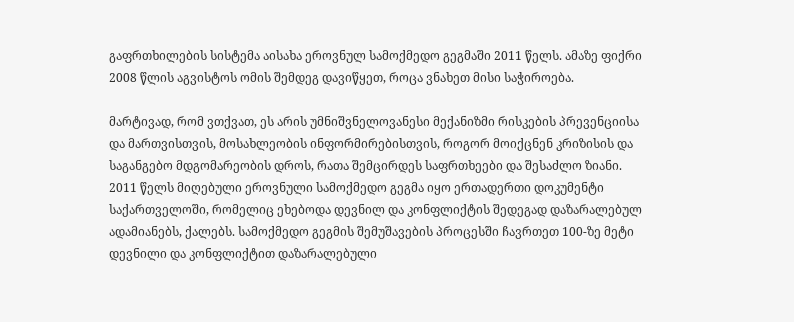გაფრთხილების სისტემა აისახა ეროვნულ სამოქმედო გეგმაში 2011 წელს. ამაზე ფიქრი 2008 წლის აგვისტოს ომის შემდეგ დავიწყეთ, როცა ვნახეთ მისი საჭიროება.

მარტივად, რომ ვთქვათ, ეს არის უმნიშვნელოვანესი მექანიზმი რისკების პრევენციისა და მართვისთვის, მოსახლეობის ინფორმირებისთვის, როგორ მოიქცნენ კრიზისის და საგანგებო მდგომარეობის დროს, რათა შემცირდეს საფრთხეები და შესაძლო ზიანი. 2011 წელს მიღებული ეროვნული სამოქმედო გეგმა იყო ერთადერთი დოკუმენტი საქართველოში, რომელიც ეხებოდა დევნილ და კონფლიქტის შედეგად დაზარალებულ ადამიანებს, ქალებს. სამოქმედო გეგმის შემუშავების პროცესში ჩავრთეთ 100-ზე მეტი დევნილი და კონფლიქტით დაზარალებული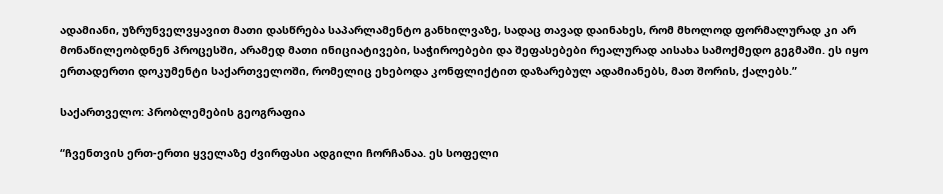ადამიანი, უზრუნველვყავით მათი დასწრება საპარლამენტო განხილვაზე, სადაც თავად დაინახეს, რომ მხოლოდ ფორმალურად კი არ მონაწილეობდნენ პროცესში, არამედ მათი ინიციატივები, საჭიროებები და შეფასებები რეალურად აისახა სამოქმედო გეგმაში. ეს იყო ერთადერთი დოკუმენტი საქართველოში, რომელიც ეხებოდა კონფლიქტით დაზარებულ ადამიანებს, მათ შორის, ქალებს.”

საქართველო: პრობლემების გეოგრაფია

“ჩვენთვის ერთ-ერთი ყველაზე ძვირფასი ადგილი ჩორჩანაა. ეს სოფელი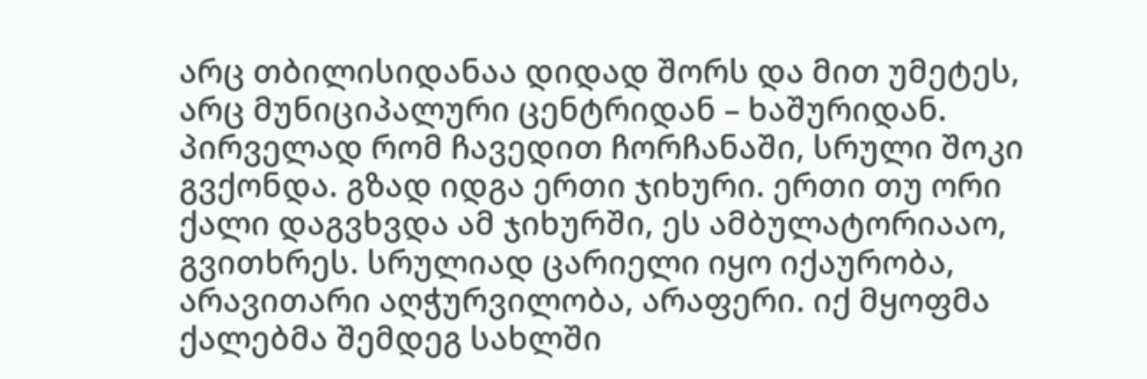არც თბილისიდანაა დიდად შორს და მით უმეტეს, არც მუნიციპალური ცენტრიდან – ხაშურიდან. პირველად რომ ჩავედით ჩორჩანაში, სრული შოკი გვქონდა. გზად იდგა ერთი ჯიხური. ერთი თუ ორი ქალი დაგვხვდა ამ ჯიხურში, ეს ამბულატორიააო, გვითხრეს. სრულიად ცარიელი იყო იქაურობა, არავითარი აღჭურვილობა, არაფერი. იქ მყოფმა ქალებმა შემდეგ სახლში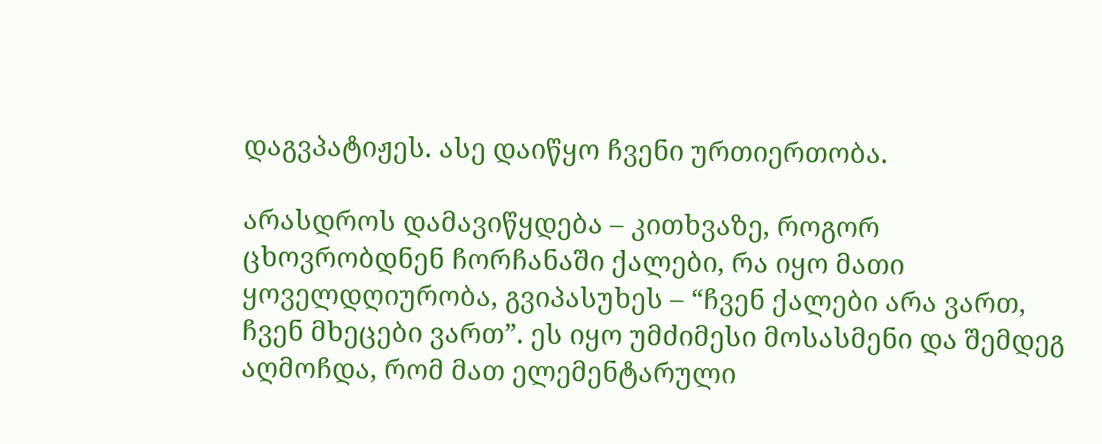დაგვპატიჟეს. ასე დაიწყო ჩვენი ურთიერთობა.

არასდროს დამავიწყდება – კითხვაზე, როგორ ცხოვრობდნენ ჩორჩანაში ქალები, რა იყო მათი ყოველდღიურობა, გვიპასუხეს – “ჩვენ ქალები არა ვართ, ჩვენ მხეცები ვართ”. ეს იყო უმძიმესი მოსასმენი და შემდეგ აღმოჩდა, რომ მათ ელემენტარული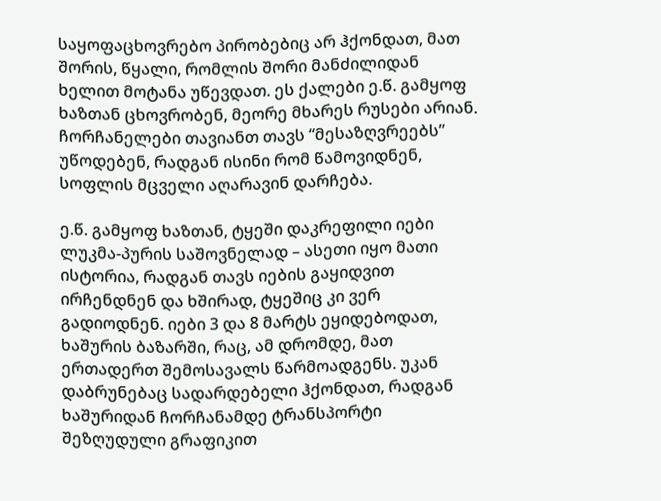საყოფაცხოვრებო პირობებიც არ ჰქონდათ, მათ შორის, წყალი, რომლის შორი მანძილიდან ხელით მოტანა უწევდათ. ეს ქალები ე.წ. გამყოფ ხაზთან ცხოვრობენ, მეორე მხარეს რუსები არიან. ჩორჩანელები თავიანთ თავს “მესაზღვრეებს” უწოდებენ, რადგან ისინი რომ წამოვიდნენ, სოფლის მცველი აღარავინ დარჩება.

ე.წ. გამყოფ ხაზთან, ტყეში დაკრეფილი იები ლუკმა-პურის საშოვნელად – ასეთი იყო მათი ისტორია, რადგან თავს იების გაყიდვით ირჩენდნენ და ხშირად, ტყეშიც კი ვერ გადიოდნენ. იები 3 და 8 მარტს ეყიდებოდათ, ხაშურის ბაზარში, რაც, ამ დრომდე, მათ ერთადერთ შემოსავალს წარმოადგენს. უკან დაბრუნებაც სადარდებელი ჰქონდათ, რადგან ხაშურიდან ჩორჩანამდე ტრანსპორტი შეზღუდული გრაფიკით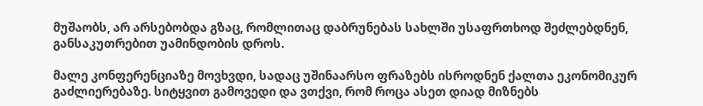მუშაობს, არ არსებობდა გზაც, რომლითაც დაბრუნებას სახლში უსაფრთხოდ შეძლებდნენ, განსაკუთრებით უამინდობის დროს.

მალე კონფერენციაზე მოვხვდი, სადაც უშინაარსო ფრაზებს ისროდნენ ქალთა ეკონომიკურ გაძლიერებაზე. სიტყვით გამოვედი და ვთქვი, რომ როცა ასეთ დიად მიზნებს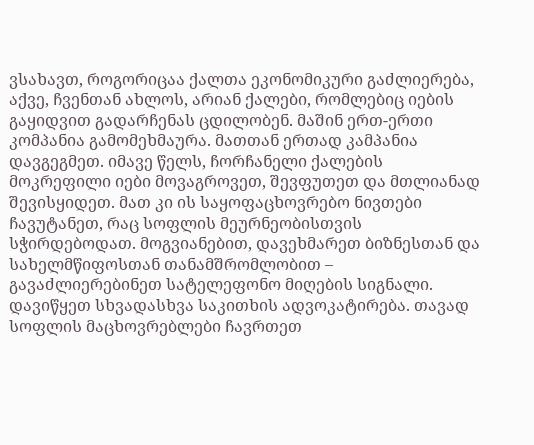ვსახავთ, როგორიცაა ქალთა ეკონომიკური გაძლიერება, აქვე, ჩვენთან ახლოს, არიან ქალები, რომლებიც იების გაყიდვით გადარჩენას ცდილობენ. მაშინ ერთ-ერთი კომპანია გამომეხმაურა. მათთან ერთად კამპანია დავგეგმეთ. იმავე წელს, ჩორჩანელი ქალების მოკრეფილი იები მოვაგროვეთ, შევფუთეთ და მთლიანად შევისყიდეთ. მათ კი ის საყოფაცხოვრებო ნივთები ჩავუტანეთ, რაც სოფლის მეურნეობისთვის სჭირდებოდათ. მოგვიანებით, დავეხმარეთ ბიზნესთან და სახელმწიფოსთან თანამშრომლობით – გავაძლიერებინეთ სატელეფონო მიღების სიგნალი. დავიწყეთ სხვადასხვა საკითხის ადვოკატირება. თავად სოფლის მაცხოვრებლები ჩავრთეთ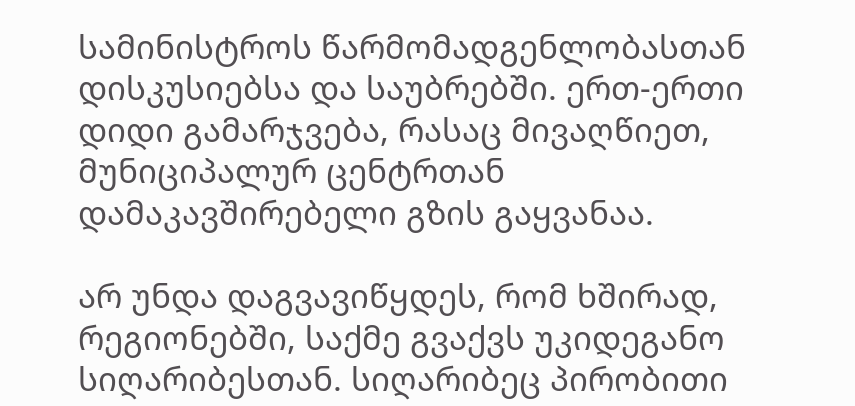სამინისტროს წარმომადგენლობასთან დისკუსიებსა და საუბრებში. ერთ-ერთი დიდი გამარჯვება, რასაც მივაღწიეთ, მუნიციპალურ ცენტრთან დამაკავშირებელი გზის გაყვანაა.

არ უნდა დაგვავიწყდეს, რომ ხშირად, რეგიონებში, საქმე გვაქვს უკიდეგანო სიღარიბესთან. სიღარიბეც პირობითი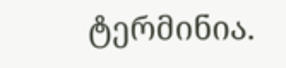ტერმინია.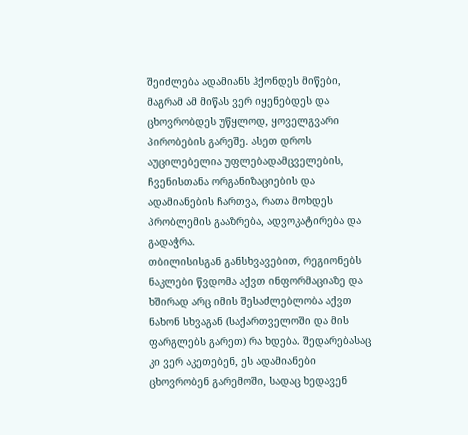შეიძლება ადამიანს ჰქონდეს მიწები, მაგრამ ამ მიწას ვერ იყენებდეს და ცხოვრობდეს უწყლოდ, ყოველგვარი პირობების გარეშე. ასეთ დროს აუცილებელია უფლებადამცველების, ჩვენისთანა ორგანიზაციების და ადამიანების ჩართვა, რათა მოხდეს პრობლემის გააზრება, ადვოკატირება და გადაჭრა.
თბილისისგან განსხვავებით, რეგიონებს ნაკლები წვდომა აქვთ ინფორმაციაზე და ხშირად არც იმის შესაძლებლობა აქვთ ნახონ სხვაგან (საქართველოში და მის ფარგლებს გარეთ) რა ხდება. შედარებასაც კი ვერ აკეთებენ, ეს ადამიანები ცხოვრობენ გარემოში, სადაც ხედავენ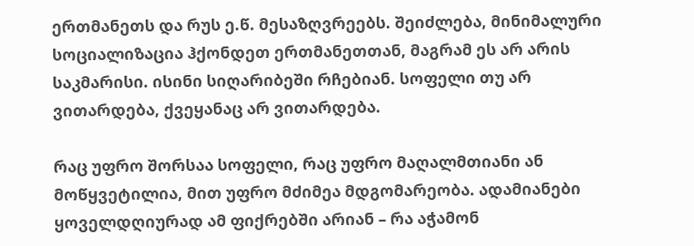ერთმანეთს და რუს ე.წ. მესაზღვრეებს. შეიძლება, მინიმალური სოციალიზაცია ჰქონდეთ ერთმანეთთან, მაგრამ ეს არ არის საკმარისი. ისინი სიღარიბეში რჩებიან. სოფელი თუ არ ვითარდება, ქვეყანაც არ ვითარდება.

რაც უფრო შორსაა სოფელი, რაც უფრო მაღალმთიანი ან მოწყვეტილია, მით უფრო მძიმეა მდგომარეობა. ადამიანები ყოველდღიურად ამ ფიქრებში არიან – რა აჭამონ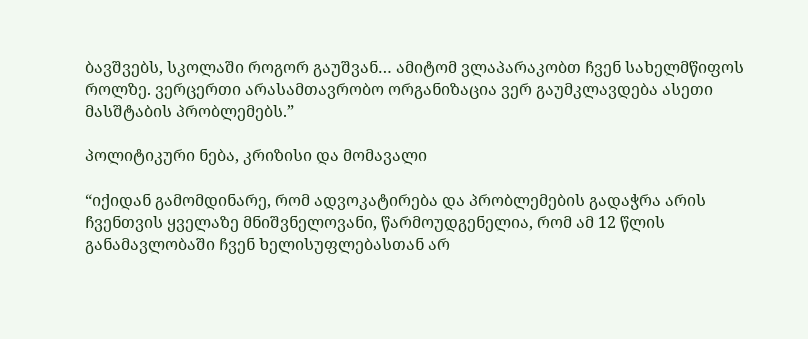ბავშვებს, სკოლაში როგორ გაუშვან… ამიტომ ვლაპარაკობთ ჩვენ სახელმწიფოს როლზე. ვერცერთი არასამთავრობო ორგანიზაცია ვერ გაუმკლავდება ასეთი მასშტაბის პრობლემებს.”

პოლიტიკური ნება, კრიზისი და მომავალი

“იქიდან გამომდინარე, რომ ადვოკატირება და პრობლემების გადაჭრა არის ჩვენთვის ყველაზე მნიშვნელოვანი, წარმოუდგენელია, რომ ამ 12 წლის განამავლობაში ჩვენ ხელისუფლებასთან არ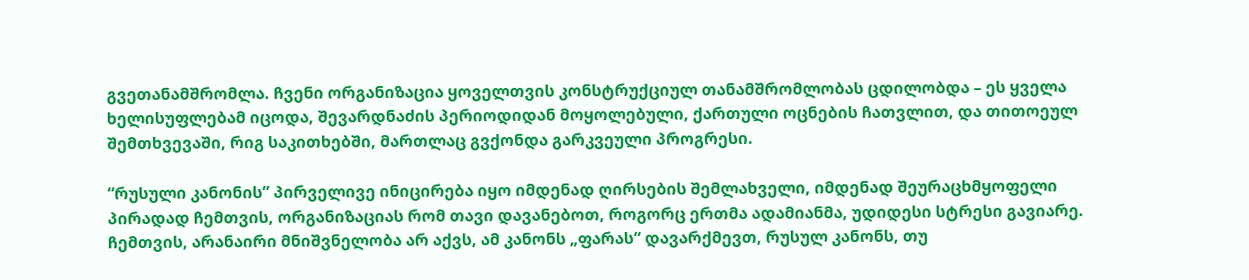გვეთანამშრომლა. ჩვენი ორგანიზაცია ყოველთვის კონსტრუქციულ თანამშრომლობას ცდილობდა – ეს ყველა ხელისუფლებამ იცოდა, შევარდნაძის პერიოდიდან მოყოლებული, ქართული ოცნების ჩათვლით, და თითოეულ შემთხვევაში, რიგ საკითხებში, მართლაც გვქონდა გარკვეული პროგრესი.

“რუსული კანონის” პირველივე ინიცირება იყო იმდენად ღირსების შემლახველი, იმდენად შეურაცხმყოფელი პირადად ჩემთვის, ორგანიზაციას რომ თავი დავანებოთ, როგორც ერთმა ადამიანმა, უდიდესი სტრესი გავიარე. ჩემთვის, არანაირი მნიშვნელობა არ აქვს, ამ კანონს „ფარას“ დავარქმევთ, რუსულ კანონს, თუ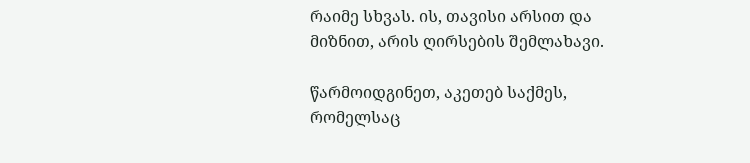რაიმე სხვას. ის, თავისი არსით და მიზნით, არის ღირსების შემლახავი.

წარმოიდგინეთ, აკეთებ საქმეს, რომელსაც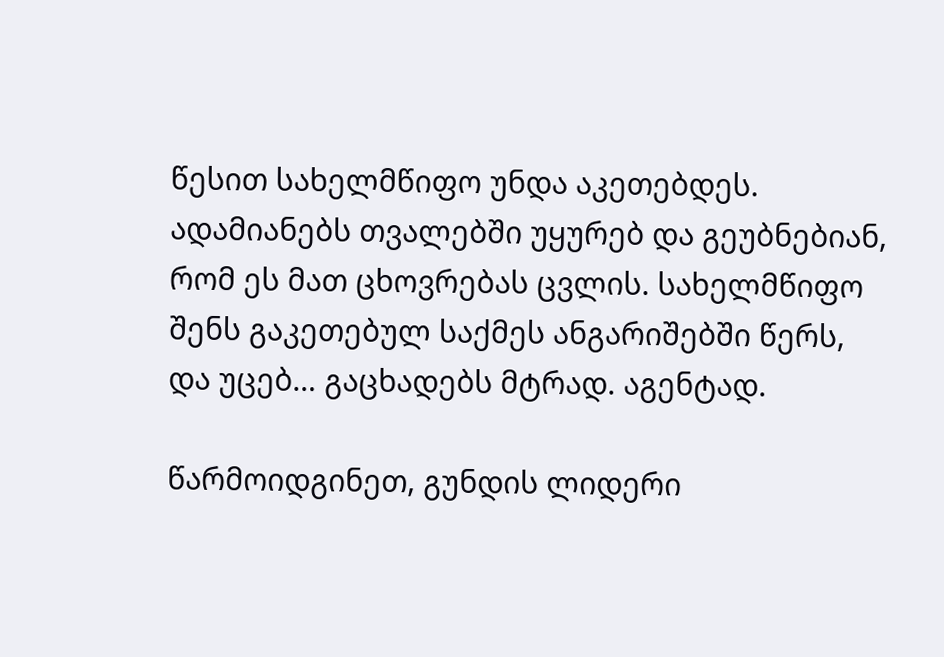წესით სახელმწიფო უნდა აკეთებდეს. ადამიანებს თვალებში უყურებ და გეუბნებიან, რომ ეს მათ ცხოვრებას ცვლის. სახელმწიფო შენს გაკეთებულ საქმეს ანგარიშებში წერს, და უცებ… გაცხადებს მტრად. აგენტად.

წარმოიდგინეთ, გუნდის ლიდერი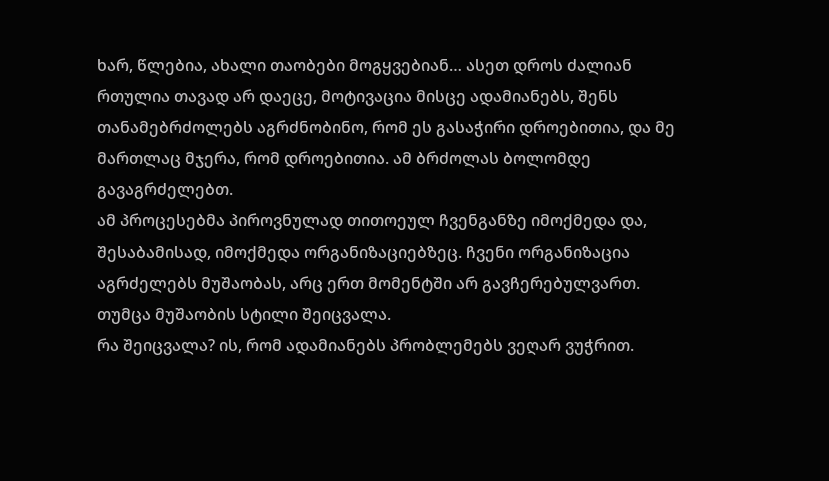ხარ, წლებია, ახალი თაობები მოგყვებიან… ასეთ დროს ძალიან რთულია თავად არ დაეცე, მოტივაცია მისცე ადამიანებს, შენს თანამებრძოლებს აგრძნობინო, რომ ეს გასაჭირი დროებითია, და მე მართლაც მჯერა, რომ დროებითია. ამ ბრძოლას ბოლომდე გავაგრძელებთ.
ამ პროცესებმა პიროვნულად თითოეულ ჩვენგანზე იმოქმედა და, შესაბამისად, იმოქმედა ორგანიზაციებზეც. ჩვენი ორგანიზაცია აგრძელებს მუშაობას, არც ერთ მომენტში არ გავჩერებულვართ. თუმცა მუშაობის სტილი შეიცვალა.
რა შეიცვალა? ის, რომ ადამიანებს პრობლემებს ვეღარ ვუჭრით.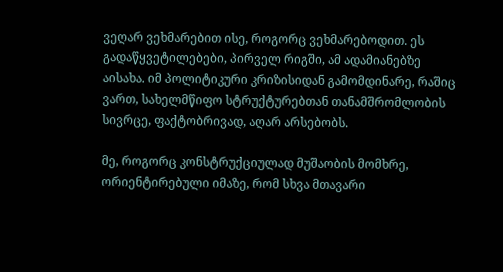ვეღარ ვეხმარებით ისე, როგორც ვეხმარებოდით. ეს გადაწყვეტილებები, პირველ რიგში, ამ ადამიანებზე აისახა. იმ პოლიტიკური კრიზისიდან გამომდინარე, რაშიც ვართ, სახელმწიფო სტრუქტურებთან თანამშრომლობის სივრცე, ფაქტობრივად, აღარ არსებობს.

მე, როგორც კონსტრუქციულად მუშაობის მომხრე, ორიენტირებული იმაზე, რომ სხვა მთავარი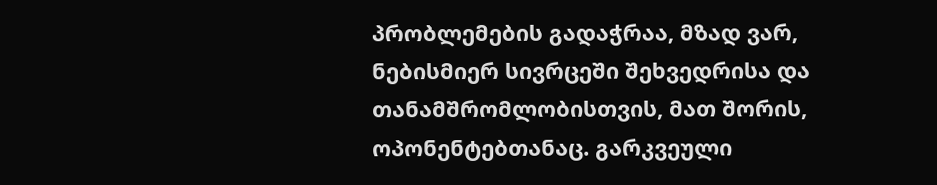პრობლემების გადაჭრაა, მზად ვარ, ნებისმიერ სივრცეში შეხვედრისა და თანამშრომლობისთვის, მათ შორის, ოპონენტებთანაც. გარკვეული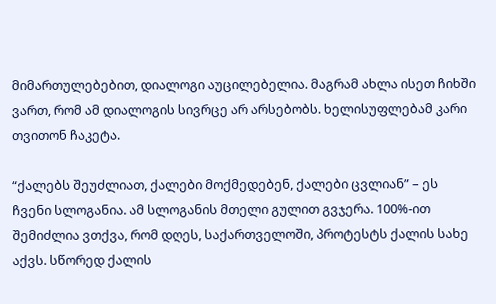მიმართულებებით, დიალოგი აუცილებელია. მაგრამ ახლა ისეთ ჩიხში ვართ, რომ ამ დიალოგის სივრცე არ არსებობს. ხელისუფლებამ კარი თვითონ ჩაკეტა.

“ქალებს შეუძლიათ, ქალები მოქმედებენ, ქალები ცვლიან” – ეს ჩვენი სლოგანია. ამ სლოგანის მთელი გულით გვჯერა. 100%-ით შემიძლია ვთქვა, რომ დღეს, საქართველოში, პროტესტს ქალის სახე აქვს. სწორედ ქალის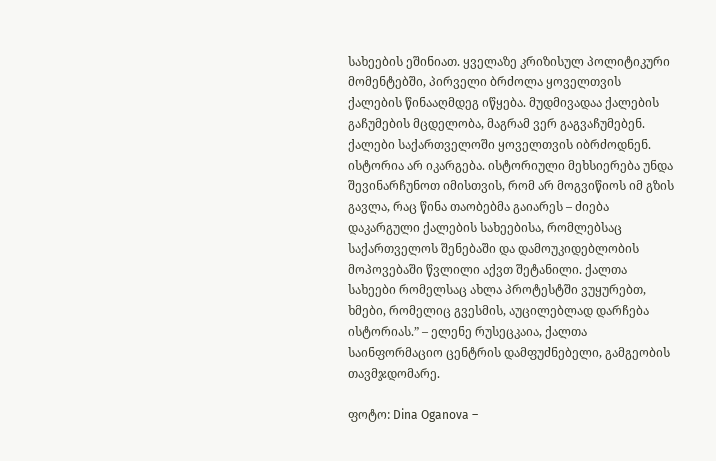სახეების ეშინიათ. ყველაზე კრიზისულ პოლიტიკური მომენტებში, პირველი ბრძოლა ყოველთვის ქალების წინააღმდეგ იწყება. მუდმივადაა ქალების გაჩუმების მცდელობა, მაგრამ ვერ გაგვაჩუმებენ. ქალები საქართველოში ყოველთვის იბრძოდნენ. ისტორია არ იკარგება. ისტორიული მეხსიერება უნდა შევინარჩუნოთ იმისთვის, რომ არ მოგვიწიოს იმ გზის გავლა, რაც წინა თაობებმა გაიარეს – ძიება დაკარგული ქალების სახეებისა, რომლებსაც საქართველოს შენებაში და დამოუკიდებლობის მოპოვებაში წვლილი აქვთ შეტანილი. ქალთა სახეები რომელსაც ახლა პროტესტში ვუყურებთ, ხმები, რომელიც გვესმის, აუცილებლად დარჩება ისტორიას.” – ელენე რუსეცკაია, ქალთა საინფორმაციო ცენტრის დამფუძნებელი, გამგეობის თავმჯდომარე.

ფოტო: Dina Oganova –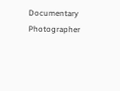Documentary Photographer